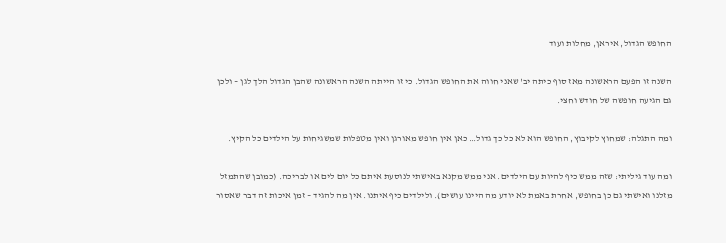החופש הגדול, איראן, מחלות ועוד

השנה זו הפעם הראשונה מאז סוף כיתה יב' שאני חווה את החופש הגדול. כי זו הייתה השנה הראשונה שהבן הגדול הלך לגן – ולכן גם הגיעה חופשה של חודש וחצי.

ומה התגלה: שמחוץ לקיבוץ, החופש הוא לא כל כך גדול… כאן אין חופש מאורגן ואין מטפלות שמשגיחות על הילדים כל הקיץ.

ומה עוד גיליתי: שזה ממש כיף להיות עם הילדים. אני ממש מקנא באישתי לנוסעת איתם כל יום לים או לבריכה. (כמובן שהתמזל מזלנו ואישתי גם כן בחופש, אחרת באמת לא יודע מה היינו עושים). ולילדים כיף איתנו. אין מה להגיד – זמן איכות זה דבר שאסור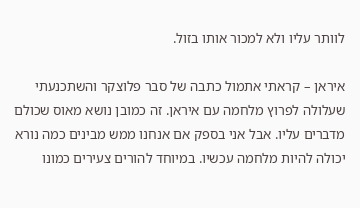לוותר עליו ולא למכור אותו בזול.

איראן – קראתי אתמול כתבה של סבר פלוצקר והשתכנעתי שעלולה לפרוץ מלחמה עם איראן. זה כמובן נושא מאוס שכולם מדברים עליו. אבל אני בספק אם אנחנו ממש מבינים כמה נורא יכולה להיות מלחמה עכשיו. במיוחד להורים צעירים כמונו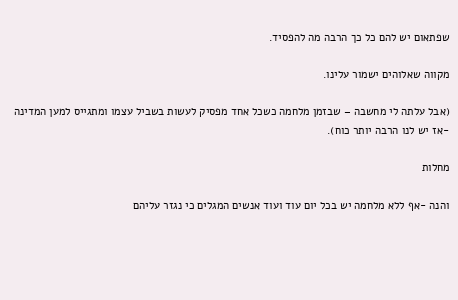שפתאום יש להם כל כך הרבה מה להפסיד.

מקווה שאלוהים ישמור עלינו.

(אבל עלתה לי מחשבה – שבזמן מלחמה כשכל אחד מפסיק לעשות בשביל עצמו ומתגייס למען המדינה -אז יש לנו הרבה יותר כוח).

מחלות

והנה -אף ללא מלחמה יש בכל יום עוד ועוד אנשים המגלים כי נגזר עליהם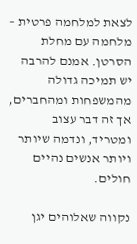לצאת למלחמה פרטית – מלחמה עם מחלת הסרטן. אמנם להרבה יש תמיכה גדולה מהמשפחות ומהחברים, אך זה דבר עצוב ומטריד, ונדמה שיותר ויותר אנשים נהיים חולים.

נקווה שאלוהים יגן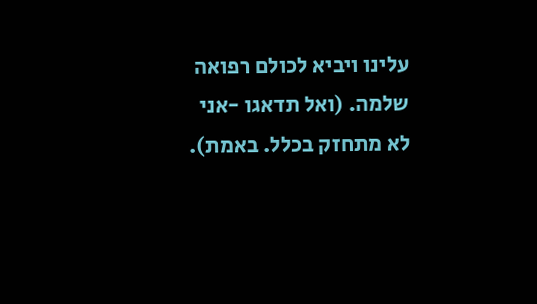עלינו ויביא לכולם רפואה שלמה. (ואל תדאגו -אני לא מתחזק בכלל. באמת).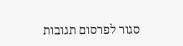סגור לפרסום תגובות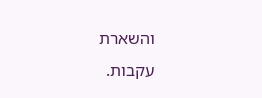והשארת עקבות.